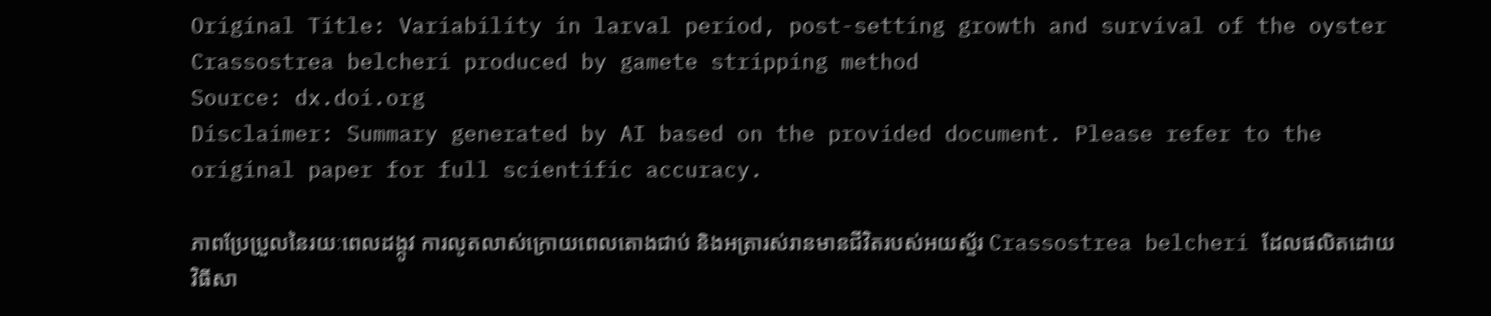Original Title: Variability in larval period, post-setting growth and survival of the oyster Crassostrea belcheri produced by gamete stripping method
Source: dx.doi.org
Disclaimer: Summary generated by AI based on the provided document. Please refer to the original paper for full scientific accuracy.

ភាពប្រែប្រួលនៃរយៈពេលដង្កូវ ការលូតលាស់ក្រោយពេលតោងជាប់ និងអត្រារស់រានមានជីវិតរបស់អយស្ទ័រ Crassostrea belcheri ដែលផលិតដោយវិធីសា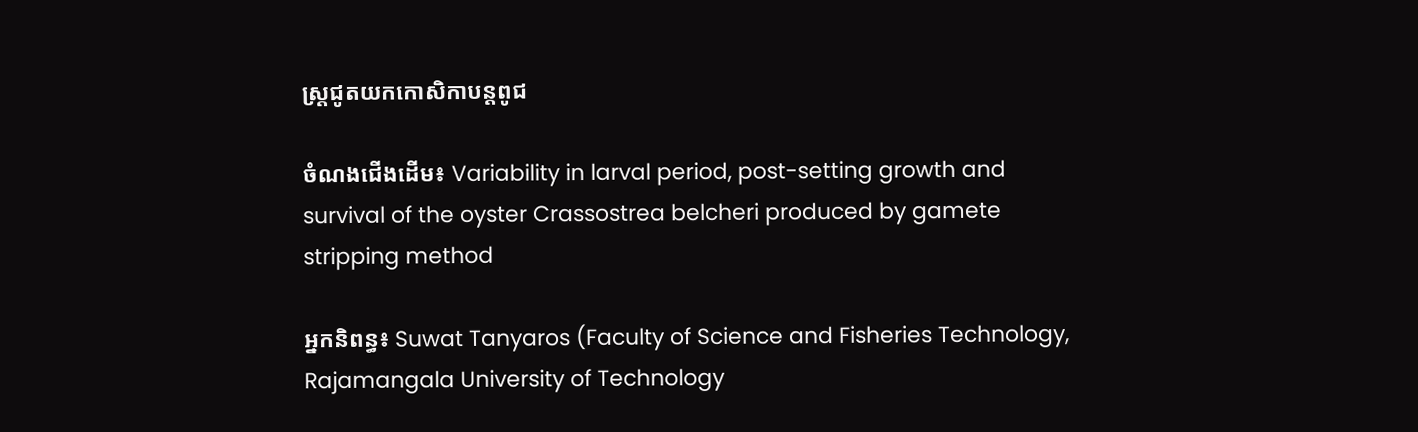ស្ត្រជូតយកកោសិកាបន្តពូជ

ចំណងជើងដើម៖ Variability in larval period, post-setting growth and survival of the oyster Crassostrea belcheri produced by gamete stripping method

អ្នកនិពន្ធ៖ Suwat Tanyaros (Faculty of Science and Fisheries Technology, Rajamangala University of Technology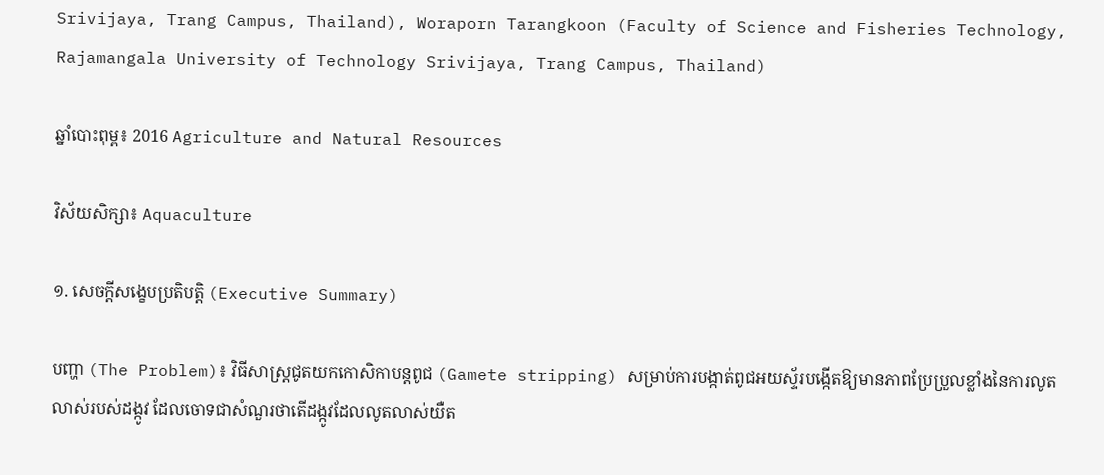Srivijaya, Trang Campus, Thailand), Woraporn Tarangkoon (Faculty of Science and Fisheries Technology, Rajamangala University of Technology Srivijaya, Trang Campus, Thailand)

ឆ្នាំបោះពុម្ព៖ 2016 Agriculture and Natural Resources

វិស័យសិក្សា៖ Aquaculture

១. សេចក្តីសង្ខេបប្រតិបត្តិ (Executive Summary)

បញ្ហា (The Problem)៖ វិធីសាស្ត្រជូតយកកោសិកាបន្តពូជ (Gamete stripping) សម្រាប់ការបង្កាត់ពូជអយស្ទ័របង្កើតឱ្យមានភាពប្រែប្រួលខ្លាំងនៃការលូតលាស់របស់ដង្កូវ ដែលចោទជាសំណួរថាតើដង្កូវដែលលូតលាស់យឺត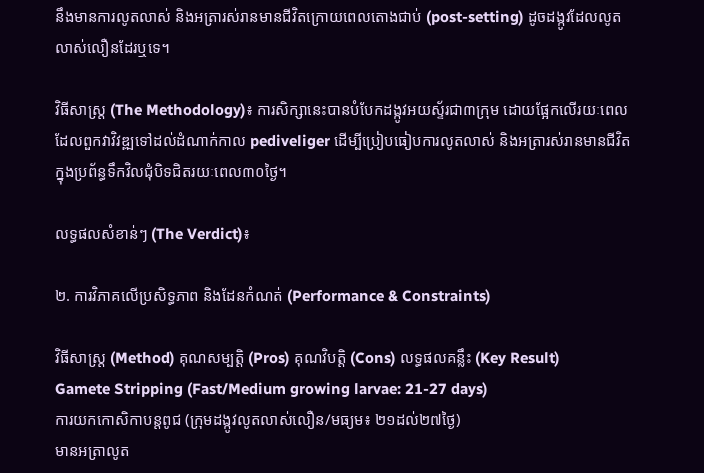នឹងមានការលូតលាស់ និងអត្រារស់រានមានជីវិតក្រោយពេលតោងជាប់ (post-setting) ដូចដង្កូវដែលលូតលាស់លឿនដែរឬទេ។

វិធីសាស្ត្រ (The Methodology)៖ ការសិក្សានេះបានបំបែកដង្កូវអយស្ទ័រជា៣ក្រុម ដោយផ្អែកលើរយៈពេលដែលពួកវាវិវឌ្ឍទៅដល់ដំណាក់កាល pediveliger ដើម្បីប្រៀបធៀបការលូតលាស់ និងអត្រារស់រានមានជីវិតក្នុងប្រព័ន្ធទឹកវិលជុំបិទជិតរយៈពេល៣០ថ្ងៃ។

លទ្ធផលសំខាន់ៗ (The Verdict)៖

២. ការវិភាគលើប្រសិទ្ធភាព និងដែនកំណត់ (Performance & Constraints)

វិធីសាស្ត្រ (Method) គុណសម្បត្តិ (Pros) គុណវិបត្តិ (Cons) លទ្ធផលគន្លឹះ (Key Result)
Gamete Stripping (Fast/Medium growing larvae: 21-27 days)
ការយកកោសិកាបន្តពូជ (ក្រុមដង្កូវលូតលាស់លឿន/មធ្យម៖ ២១ដល់២៧ថ្ងៃ)
មានអត្រាលូត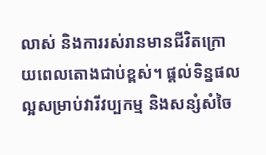លាស់ និងការរស់រានមានជីវិតក្រោយពេលតោងជាប់ខ្ពស់។ ផ្តល់ទិន្នផលល្អសម្រាប់វារីវប្បកម្ម និងសន្សំសំចៃ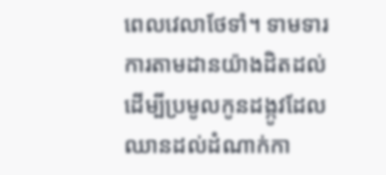ពេលវេលាថែទាំ។ ទាមទារការតាមដានយ៉ាងដិតដល់ដើម្បីប្រមូលកូនដង្កូវដែលឈានដល់ដំណាក់កា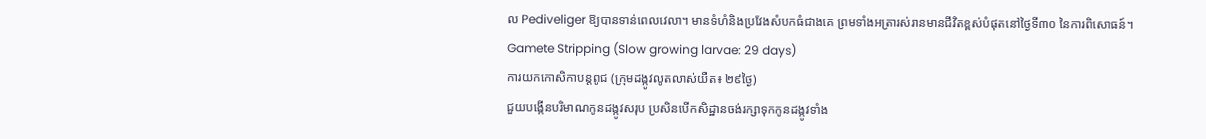ល Pediveliger ឱ្យបានទាន់ពេលវេលា។ មានទំហំនិងប្រវែងសំបកធំជាងគេ ព្រមទាំងអត្រារស់រានមានជីវិតខ្ពស់បំផុតនៅថ្ងៃទី៣០ នៃការពិសោធន៍។
Gamete Stripping (Slow growing larvae: 29 days)
ការយកកោសិកាបន្តពូជ (ក្រុមដង្កូវលូតលាស់យឺត៖ ២៩ថ្ងៃ)
ជួយបង្កើនបរិមាណកូនដង្កូវសរុប ប្រសិនបើកសិដ្ឋានចង់រក្សាទុកកូនដង្កូវទាំង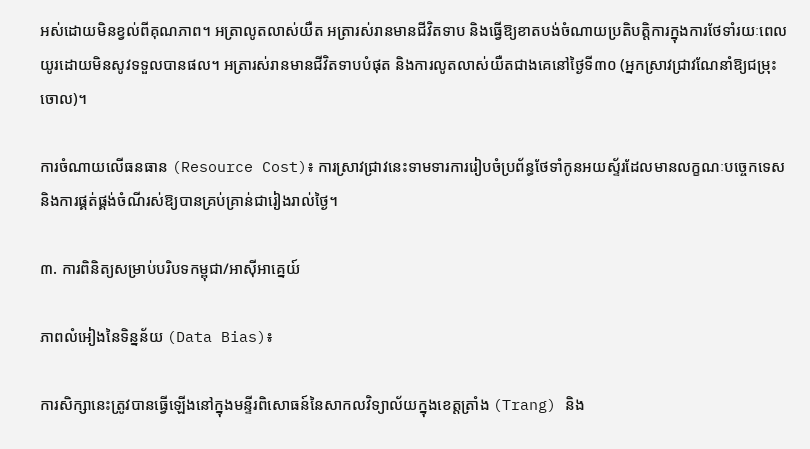អស់ដោយមិនខ្វល់ពីគុណភាព។ អត្រាលូតលាស់យឺត អត្រារស់រានមានជីវិតទាប និងធ្វើឱ្យខាតបង់ចំណាយប្រតិបត្តិការក្នុងការថែទាំរយៈពេលយូរដោយមិនសូវទទួលបានផល។ អត្រារស់រានមានជីវិតទាបបំផុត និងការលូតលាស់យឺតជាងគេនៅថ្ងៃទី៣០ (អ្នកស្រាវជ្រាវណែនាំឱ្យជម្រុះចោល)។

ការចំណាយលើធនធាន (Resource Cost)៖ ការស្រាវជ្រាវនេះទាមទារការរៀបចំប្រព័ន្ធថែទាំកូនអយស្ទ័រដែលមានលក្ខណៈបច្ចេកទេស និងការផ្គត់ផ្គង់ចំណីរស់ឱ្យបានគ្រប់គ្រាន់ជារៀងរាល់ថ្ងៃ។

៣. ការពិនិត្យសម្រាប់បរិបទកម្ពុជា/អាស៊ីអាគ្នេយ៍

ភាពលំអៀងនៃទិន្នន័យ (Data Bias)៖

ការសិក្សានេះត្រូវបានធ្វើឡើងនៅក្នុងមន្ទីរពិសោធន៍នៃសាកលវិទ្យាល័យក្នុងខេត្តត្រាំង (Trang) និង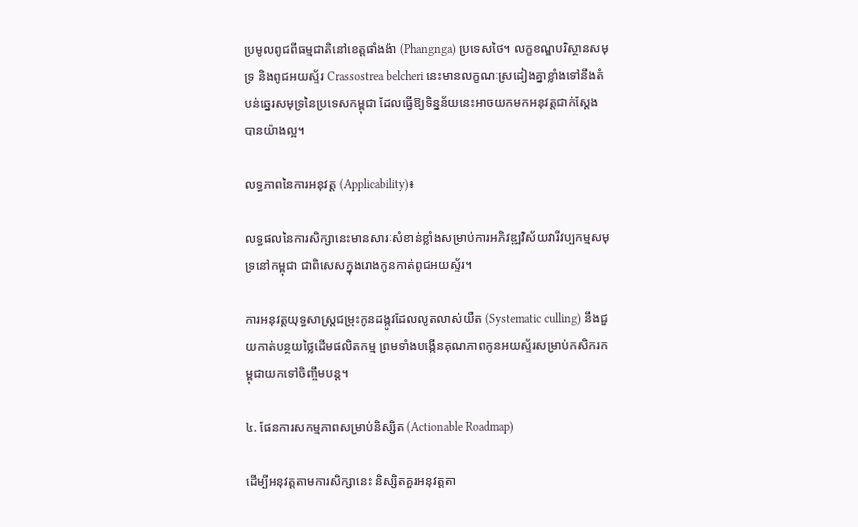ប្រមូលពូជពីធម្មជាតិនៅខេត្តផាំងង៉ា (Phangnga) ប្រទេសថៃ។ លក្ខខណ្ឌបរិស្ថានសមុទ្រ និងពូជអយស្ទ័រ Crassostrea belcheri នេះមានលក្ខណៈស្រដៀងគ្នាខ្លាំងទៅនឹងតំបន់ឆ្នេរសមុទ្រនៃប្រទេសកម្ពុជា ដែលធ្វើឱ្យទិន្នន័យនេះអាចយកមកអនុវត្តជាក់ស្តែងបានយ៉ាងល្អ។

លទ្ធភាពនៃការអនុវត្ត (Applicability)៖

លទ្ធផលនៃការសិក្សានេះមានសារៈសំខាន់ខ្លាំងសម្រាប់ការអភិវឌ្ឍវិស័យវារីវប្បកម្មសមុទ្រនៅកម្ពុជា ជាពិសេសក្នុងរោងកូនកាត់ពូជអយស្ទ័រ។

ការអនុវត្តយុទ្ធសាស្ត្រជម្រុះកូនដង្កូវដែលលូតលាស់យឺត (Systematic culling) នឹងជួយកាត់បន្ថយថ្លៃដើមផលិតកម្ម ព្រមទាំងបង្កើនគុណភាពកូនអយស្ទ័រសម្រាប់កសិករកម្ពុជាយកទៅចិញ្ចឹមបន្ត។

៤. ផែនការសកម្មភាពសម្រាប់និស្សិត (Actionable Roadmap)

ដើម្បីអនុវត្តតាមការសិក្សានេះ និស្សិតគួរអនុវត្តតា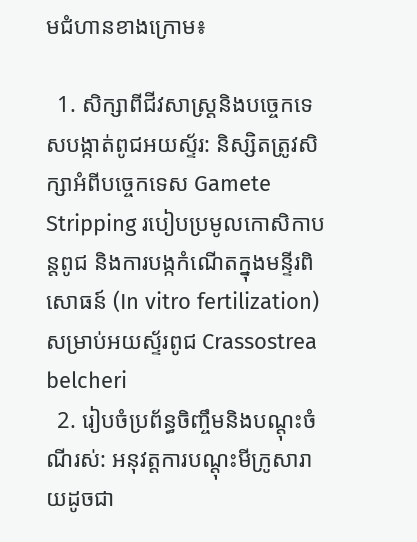មជំហានខាងក្រោម៖

  1. សិក្សាពីជីវសាស្ត្រនិងបច្ចេកទេសបង្កាត់ពូជអយស្ទ័រ: និស្សិតត្រូវសិក្សាអំពីបច្ចេកទេស Gamete Stripping របៀបប្រមូលកោសិកាបន្តពូជ និងការបង្កកំណើតក្នុងមន្ទីរពិសោធន៍ (In vitro fertilization) សម្រាប់អយស្ទ័រពូជ Crassostrea belcheri
  2. រៀបចំប្រព័ន្ធចិញ្ចឹមនិងបណ្ដុះចំណីរស់: អនុវត្តការបណ្តុះមីក្រូសារាយដូចជា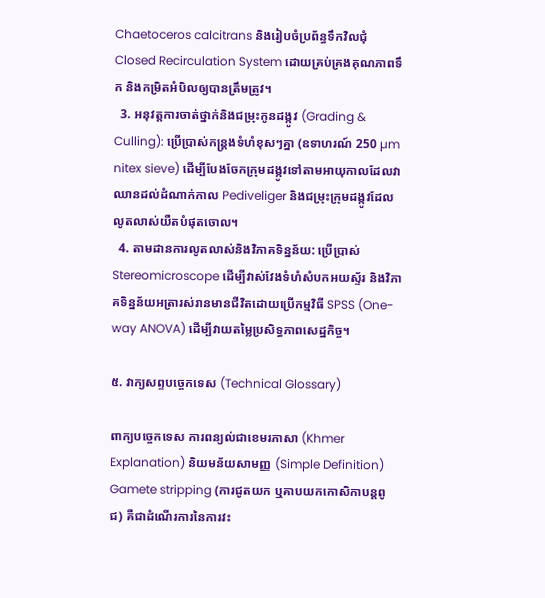Chaetoceros calcitrans និងរៀបចំប្រព័ន្ធទឹកវិលជុំ Closed Recirculation System ដោយគ្រប់គ្រងគុណភាពទឹក និងកម្រិតអំបិលឲ្យបានត្រឹមត្រូវ។
  3. អនុវត្តការចាត់ថ្នាក់និងជម្រុះកូនដង្កូវ (Grading & Culling): ប្រើប្រាស់កន្ត្រងទំហំខុសៗគ្នា (ឧទាហរណ៍ 250 µm nitex sieve) ដើម្បីបែងចែកក្រុមដង្កូវទៅតាមអាយុកាលដែលវាឈានដល់ដំណាក់កាល Pediveliger និងជម្រុះក្រុមដង្កូវដែលលូតលាស់យឺតបំផុតចោល។
  4. តាមដានការលូតលាស់និងវិភាគទិន្នន័យ: ប្រើប្រាស់ Stereomicroscope ដើម្បីវាស់វែងទំហំសំបកអយស្ទ័រ និងវិភាគទិន្នន័យអត្រារស់រានមានជីវិតដោយប្រើកម្មវិធី SPSS (One-way ANOVA) ដើម្បីវាយតម្លៃប្រសិទ្ធភាពសេដ្ឋកិច្ច។

៥. វាក្យសព្ទបច្ចេកទេស (Technical Glossary)

ពាក្យបច្ចេកទេស ការពន្យល់ជាខេមរភាសា (Khmer Explanation) និយមន័យសាមញ្ញ (Simple Definition)
Gamete stripping (ការជូតយក ឬគាបយកកោសិកាបន្តពូជ) គឺជាដំណើរការនៃការវះ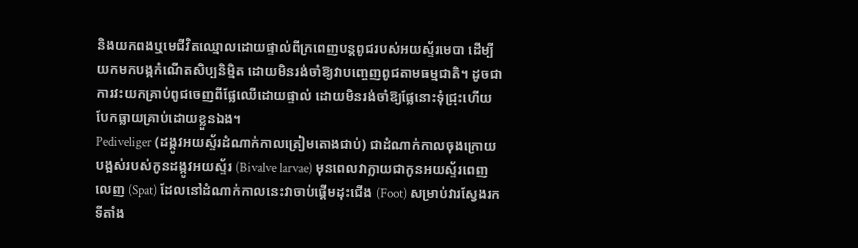និងយកពងឬមេជីវិតឈ្មោលដោយផ្ទាល់ពីក្រពេញបន្តពូជរបស់អយស្ទ័រមេបា ដើម្បីយកមកបង្កកំណើតសិប្បនិម្មិត ដោយមិនរង់ចាំឱ្យវាបញ្ចេញពូជតាមធម្មជាតិ។ ដូចជាការវះយកគ្រាប់ពូជចេញពីផ្លែឈើដោយផ្ទាល់ ដោយមិនរង់ចាំឱ្យផ្លែនោះទុំជ្រុះហើយបែកធ្លាយគ្រាប់ដោយខ្លួនឯង។
Pediveliger (ដង្កូវអយស្ទ័រដំណាក់កាលត្រៀមតោងជាប់) ជាដំណាក់កាលចុងក្រោយបង្អស់របស់កូនដង្កូវអយស្ទ័រ (Bivalve larvae) មុនពេលវាក្លាយជាកូនអយស្ទ័រពេញលេញ (Spat) ដែលនៅដំណាក់កាលនេះវាចាប់ផ្តើមដុះជើង (Foot) សម្រាប់វារស្វែងរកទីតាំង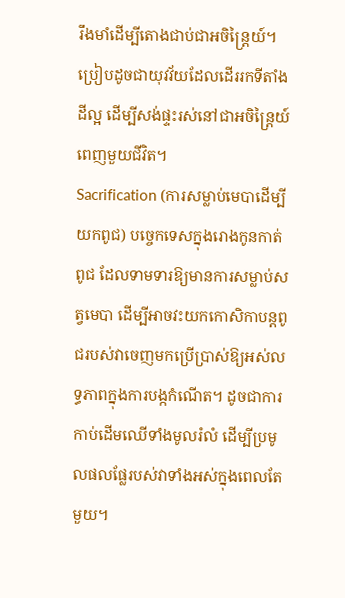រឹងមាំដើម្បីតោងជាប់ជាអចិន្ត្រៃយ៍។ ប្រៀបដូចជាយុវវ័យដែលដើររកទីតាំងដីល្អ ដើម្បីសង់ផ្ទះរស់នៅជាអចិន្ត្រៃយ៍ពេញមួយជីវិត។
Sacrification (ការសម្លាប់មេបាដើម្បីយកពូជ) បច្ចេកទេសក្នុងរោងកូនកាត់ពូជ ដែលទាមទារឱ្យមានការសម្លាប់សត្វមេបា ដើម្បីអាចវះយកកោសិកាបន្តពូជរបស់វាចេញមកប្រើប្រាស់ឱ្យអស់លទ្ធភាពក្នុងការបង្កកំណើត។ ដូចជាការកាប់ដើមឈើទាំងមូលរំលំ ដើម្បីប្រមូលផលផ្លែរបស់វាទាំងអស់ក្នុងពេលតែមួយ។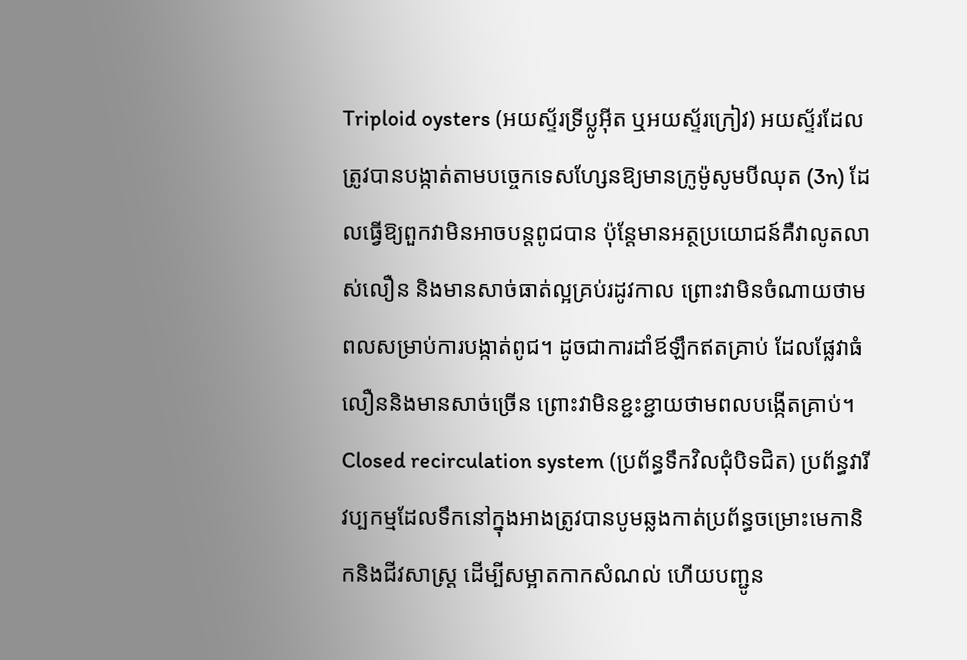Triploid oysters (អយស្ទ័រទ្រីប្លូអ៊ីត ឬអយស្ទ័រក្រៀវ) អយស្ទ័រដែលត្រូវបានបង្កាត់តាមបច្ចេកទេសហ្សែនឱ្យមានក្រូម៉ូសូមបីឈុត (3n) ដែលធ្វើឱ្យពួកវាមិនអាចបន្តពូជបាន ប៉ុន្តែមានអត្ថប្រយោជន៍គឺវាលូតលាស់លឿន និងមានសាច់ធាត់ល្អគ្រប់រដូវកាល ព្រោះវាមិនចំណាយថាមពលសម្រាប់ការបង្កាត់ពូជ។ ដូចជាការដាំឪឡឹកឥតគ្រាប់ ដែលផ្លែវាធំលឿននិងមានសាច់ច្រើន ព្រោះវាមិនខ្ជះខ្ជាយថាមពលបង្កើតគ្រាប់។
Closed recirculation system (ប្រព័ន្ធទឹកវិលជុំបិទជិត) ប្រព័ន្ធវារីវប្បកម្មដែលទឹកនៅក្នុងអាងត្រូវបានបូមឆ្លងកាត់ប្រព័ន្ធចម្រោះមេកានិកនិងជីវសាស្ត្រ ដើម្បីសម្អាតកាកសំណល់ ហើយបញ្ជូន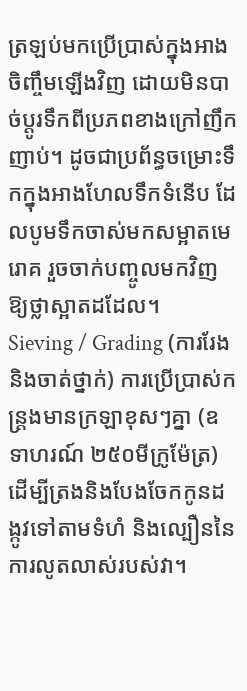ត្រឡប់មកប្រើប្រាស់ក្នុងអាងចិញ្ចឹមឡើងវិញ ដោយមិនបាច់ប្តូរទឹកពីប្រភពខាងក្រៅញឹកញាប់។ ដូចជាប្រព័ន្ធចម្រោះទឹកក្នុងអាងហែលទឹកទំនើប ដែលបូមទឹកចាស់មកសម្អាតមេរោគ រួចចាក់បញ្ចូលមកវិញឱ្យថ្លាស្អាតដដែល។
Sieving / Grading (ការរែងនិងចាត់ថ្នាក់) ការប្រើប្រាស់កន្ត្រងមានក្រឡាខុសៗគ្នា (ឧទាហរណ៍ ២៥០មីក្រូម៉ែត្រ) ដើម្បីត្រងនិងបែងចែកកូនដង្កូវទៅតាមទំហំ និងល្បឿននៃការលូតលាស់របស់វា។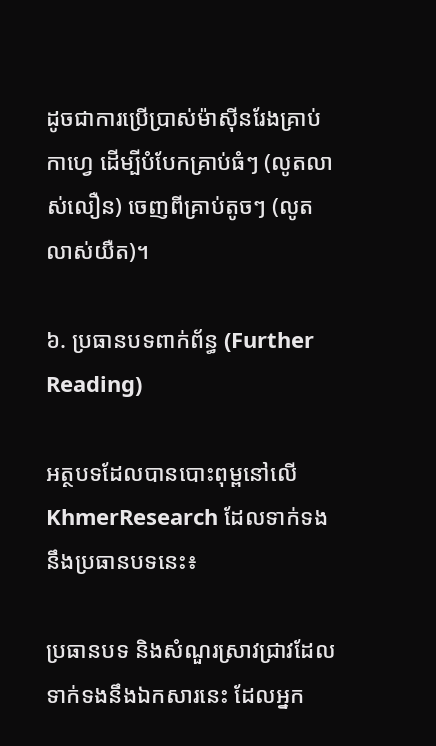ដូចជាការប្រើប្រាស់ម៉ាស៊ីនរែងគ្រាប់កាហ្វេ ដើម្បីបំបែកគ្រាប់ធំៗ (លូតលាស់លឿន) ចេញពីគ្រាប់តូចៗ (លូតលាស់យឺត)។

៦. ប្រធានបទពាក់ព័ន្ធ (Further Reading)

អត្ថបទដែលបានបោះពុម្ពនៅលើ KhmerResearch ដែលទាក់ទងនឹងប្រធានបទនេះ៖

ប្រធានបទ និងសំណួរស្រាវជ្រាវដែលទាក់ទងនឹងឯកសារនេះ ដែលអ្នក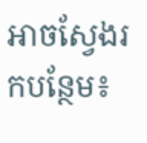អាចស្វែងរកបន្ថែម៖